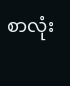စာလုံး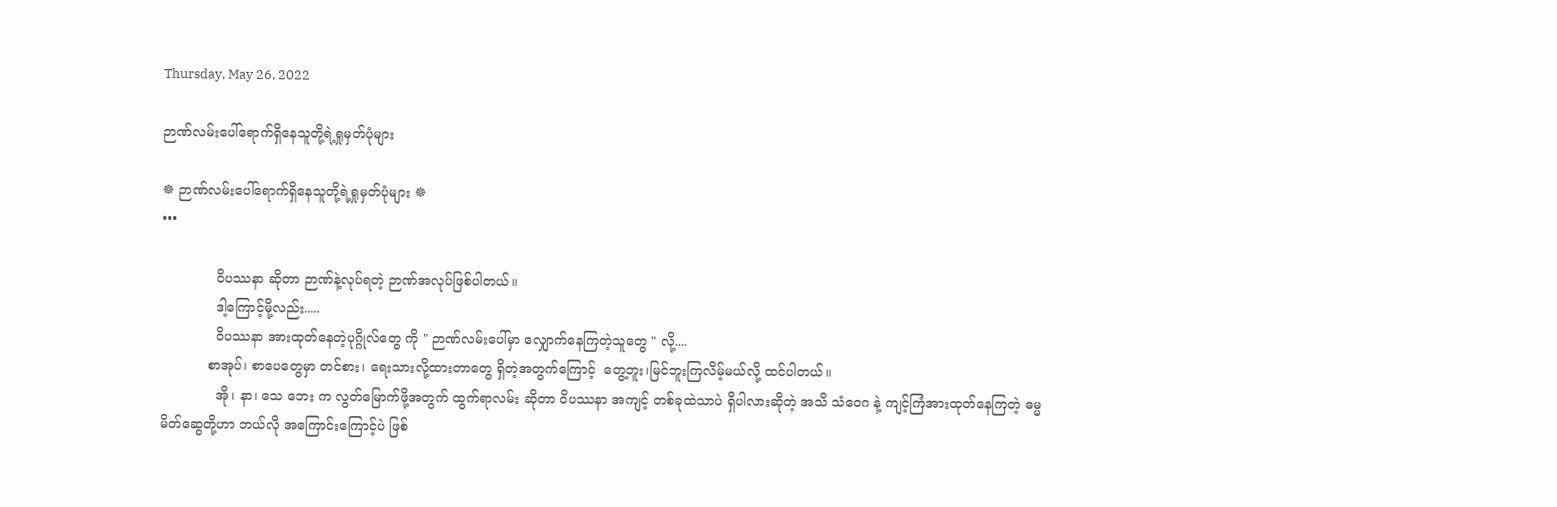Thursday, May 26, 2022

ဉာဏ်လမ်းပေါ်ရောက်ရှိနေသူတို့ရဲ့ရှုမှတ်ပုံများ

☸ ဉာဏ်လမ်းပေါ်ရောက်ရှိနေသူတို့ရဲ့ရှုမှတ်ပုံများ ☸
•••

             ဝိပဿနာ ဆိုတာ ဉာဏ်နဲ့လုပ်ရတဲ့ ဉာဏ်အလုပ်ဖြစ်ပါတယ်။
             ဒါ့ကြောင့်မို့လည်း.....
             ဝိပဿနာ အားထုတ်နေတဲ့ပုဂ္ဂိုလ်တွေ ကို " ဉာဏ်လမ်းပေါ်မှာ လျှောက်နေကြတဲ့သူတွေ " လို့....
           စာအုပ်၊ စာပေတွေမှာ တင်စား၊ ရေးသားလို့ထားတာတွေ ရှိတဲ့အတွက်ကြောင့်  တွေ့ဘူး၊မြင်ဘူးကြလိမ့်မယ်လို့ ထင်ပါတယ်။
             အို၊ နာ၊ သေ ဘေး က လွတ်မြောက်ဖို့အတွက် ထွက်ရာလမ်း ဆိုတာ ဝိပဿနာ အကျင့် တစ်ခုထဲသာပဲ ရှိပါလားဆိုတဲ့ အသိ သံဝေဂ နဲ့ ကျင့်ကြံအားထုတ်နေကြတဲ့ ဓမ္မမိတ်ဆွေတို့ဟာ ဘယ်လို အကြောင်းကြောင့်ပဲ ဖြစ်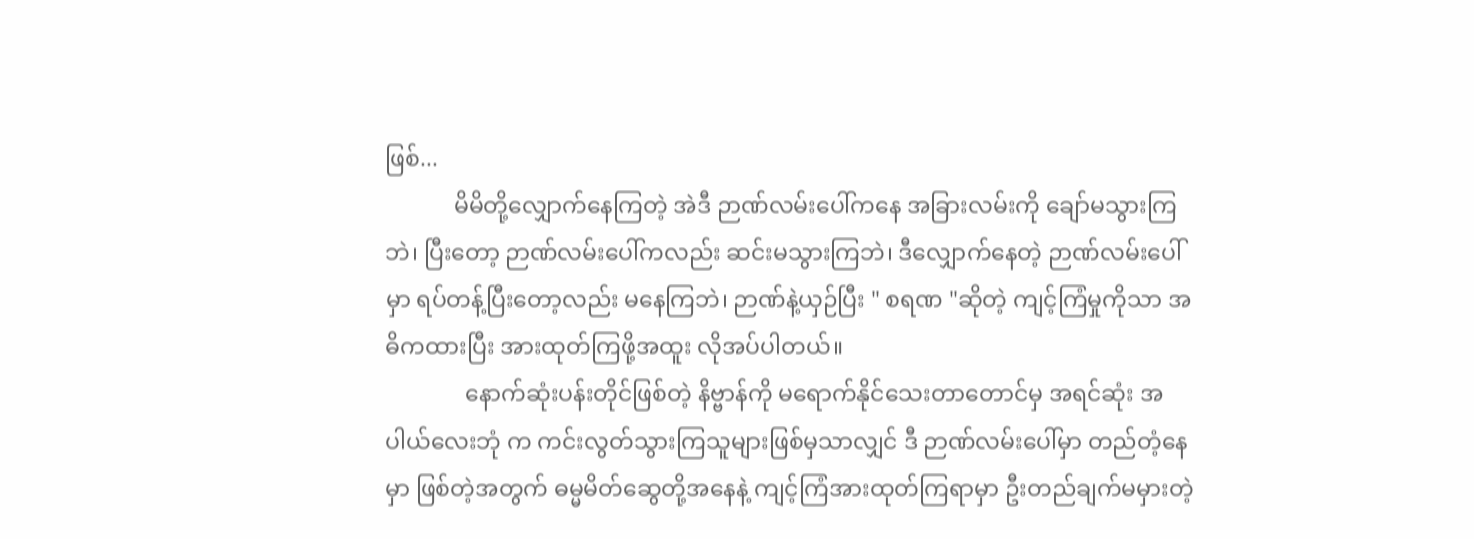ဖြစ်...
            မိမိတို့လျှောက်နေကြတဲ့ အဲဒီ ဉာဏ်လမ်းပေါ်ကနေ အခြားလမ်းကို ချော်မသွားကြဘဲ၊ ပြီးတော့ ဉာဏ်လမ်းပေါ်ကလည်း ဆင်းမသွားကြဘဲ၊ ဒီလျှောက်နေတဲ့ ဉာဏ်လမ်းပေါ်မှာ ရပ်တန့်ပြီးတော့လည်း မနေကြဘဲ၊ ဉာဏ်နဲ့ယှဉ်ပြီး " စရဏ "ဆိုတဲ့ ကျင့်ကြံမှုကိုသာ အဓိကထားပြီး အားထုတ်ကြဖို့အထူး လိုအပ်ပါတယ်။
              နောက်ဆုံးပန်းတိုင်ဖြစ်တဲ့ နိဗ္ဗာန်ကို မရောက်နိုင်သေးတာတောင်မှ အရင်ဆုံး အပါယ်လေးဘုံ က ကင်းလွတ်သွားကြသူများဖြစ်မှသာလျှင် ဒီ ဉာဏ်လမ်းပေါ်မှာ တည်တံ့နေမှာ ဖြစ်တဲ့အတွက် ဓမ္မမိတ်ဆွေတို့အနေနဲ့ ကျင့်ကြံအားထုတ်ကြရာမှာ ဦးတည်ချက်မမှားတဲ့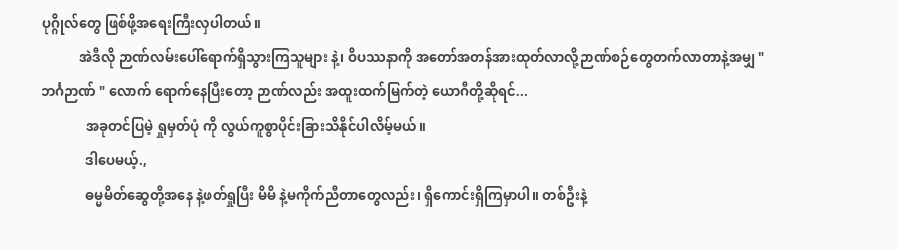ပုဂ္ဂိုလ်တွေ ဖြစ်ဖို့အရေးကြီးလှပါတယ်။
           အဲဒီလို ဉာဏ်လမ်းပေါ်ရောက်ရှိသွားကြသူများ နဲ့၊ ဝိပဿနာကို အတော်အတန်အားထုတ်လာလို့ဉာဏ်စဉ်တွေတက်လာတာနဲ့အမျှ " ဘင်္ဂဉာဏ် " လောက် ရောက်နေပြီးတော့ ဉာဏ်လည်း အထူးထက်မြက်တဲ့ ယောဂီတို့ဆိုရင်...
             အခုတင်ပြမဲ့ ရှုမှတ်ပုံ ကို လွယ်ကူစွာပိုင်းခြားသိနိုင်ပါလိမ့်မယ်။
             ဒါပေမယ့်.,
             ဓမ္မမိတ်ဆွေတို့အနေ နဲ့ဖတ်ရှုပြီး မိမိ နဲ့မကိုက်ညီတာတွေလည်း၊ ရှိကောင်းရှိကြမှာပါ။ တစ်ဦးနဲ့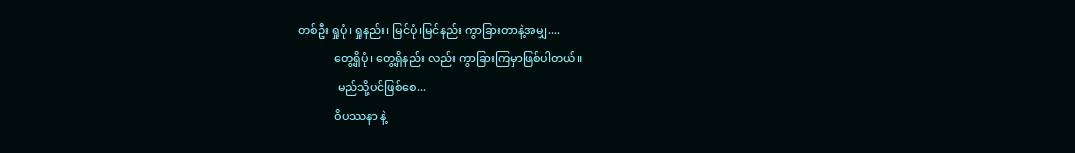တစ်ဦး ရှုပုံ၊ ရှုနည်း၊ မြင်ပုံ၊မြင်နည်း ကွာခြားတာနဲ့အမျှ....
             တွေ့ရှိပုံ၊ တွေ့ရှိနည်း လည်း ကွာခြားကြမှာဖြစ်ပါတယ်။
              မည်သို့ပင်ဖြစ်စေ...
             ဝိပဿနာ နဲ့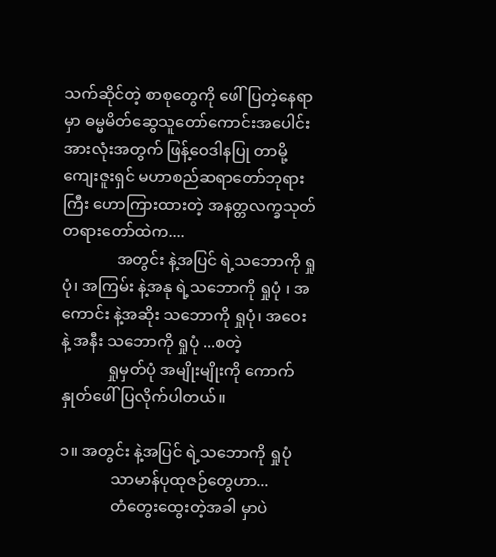သက်ဆိုင်တဲ့ စာစုတွေကို ဖေါ်ပြတဲ့နေရာမှာ ဓမ္မမိတ်ဆွေသူတော်ကောင်းအပေါင်း အားလုံးအတွက် ဖြန့်ဝေဒါနပြု တာမို့ ကျေးဇူးရှင် မဟာစည်ဆရာတော်ဘုရားကြီး ဟောကြားထားတဲ့ အနတ္တလက္ခသုတ် တရားတော်ထဲက....
              အတွင်း နဲ့အပြင် ရဲ့သဘောကို ရှုပုံ၊ အကြမ်း နဲ့အနု ရဲ့သဘောကို ရှုပုံ ၊ အကောင်း နဲ့အဆိုး သဘောကို ရှုပုံ၊ အဝေး နဲ့ အနီး သဘောကို ရှုပုံ ...စတဲ့
            ရှုမှတ်ပုံ အမျိုးမျိုးကို ကောက်နှုတ်ဖေါ်ပြလိုက်ပါတယ်။

၁။ အတွင်း နဲ့အပြင် ရဲ့သဘောကို ရှုပုံ
             သာမာန်ပုထုဇဉ်တွေဟာ...
             တံတွေးထွေးတဲ့အခါ မှာပဲ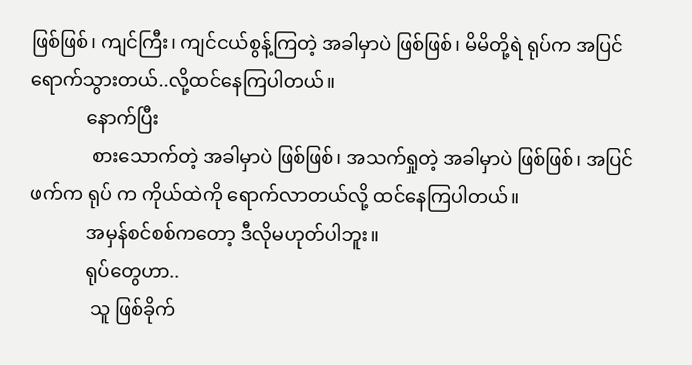ဖြစ်ဖြစ်၊ ကျင်ကြီး၊ ကျင်ငယ်စွန့်ကြတဲ့ အခါမှာပဲ ဖြစ်ဖြစ်၊ မိမိတို့ရဲ ရုပ်က အပြင်ရောက်သွားတယ်..လို့ထင်နေကြပါတယ်။
            နောက်ပြီး
             စားသောက်တဲ့ အခါမှာပဲ ဖြစ်ဖြစ်၊ အသက်ရှုတဲ့ အခါမှာပဲ ဖြစ်ဖြစ်၊ အပြင်ဖက်က ရုပ် က ကိုယ်ထဲကို ရောက်လာတယ်လို့ ထင်နေကြပါတယ်။
            အမှန်စင်စစ်ကတော့ ဒီလိုမဟုတ်ပါဘူး။
            ရုပ်တွေဟာ..
             သူ ဖြစ်ခိုက်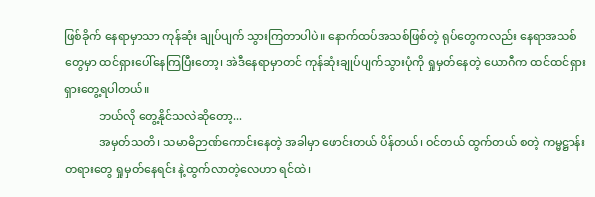ဖြစ်ခိုက် နေရာမှာသာ ကုန်ဆုံး ချုပ်ပျက် သွားကြတာပါပဲ။ နောက်ထပ်အသစ်ဖြစ်တဲ့ ရုပ်တွေကလည်း နေရာအသစ်တွေမှာ ထင်ရှားပေါ်နေကြပြီးတော့၊ အဲဒီနေရာမှာတင် ကုန်ဆုံးချုပ်ပျက်သွားပုံကို ရှုမှတ်နေတဲ့ ယောဂီက ထင်ထင်ရှားရှားတွေ့ရပါတယ်။
            ဘယ်လို တွေ့နိုင်သလဲဆိုတော့...
            အမှတ်သတိ၊ သမာဓိဉာဏ်ကောင်းနေတဲ့ အခါမှာ ဖောင်းတယ် ပိန်တယ်၊ ဝင်တယ် ထွက်တယ် စတဲ့ ကမ္မဋ္ဌာန်းတရားတွေ ရှုမှတ်နေရင်း နဲ့ထွက်လာတဲ့လေဟာ ရင်ထဲ၊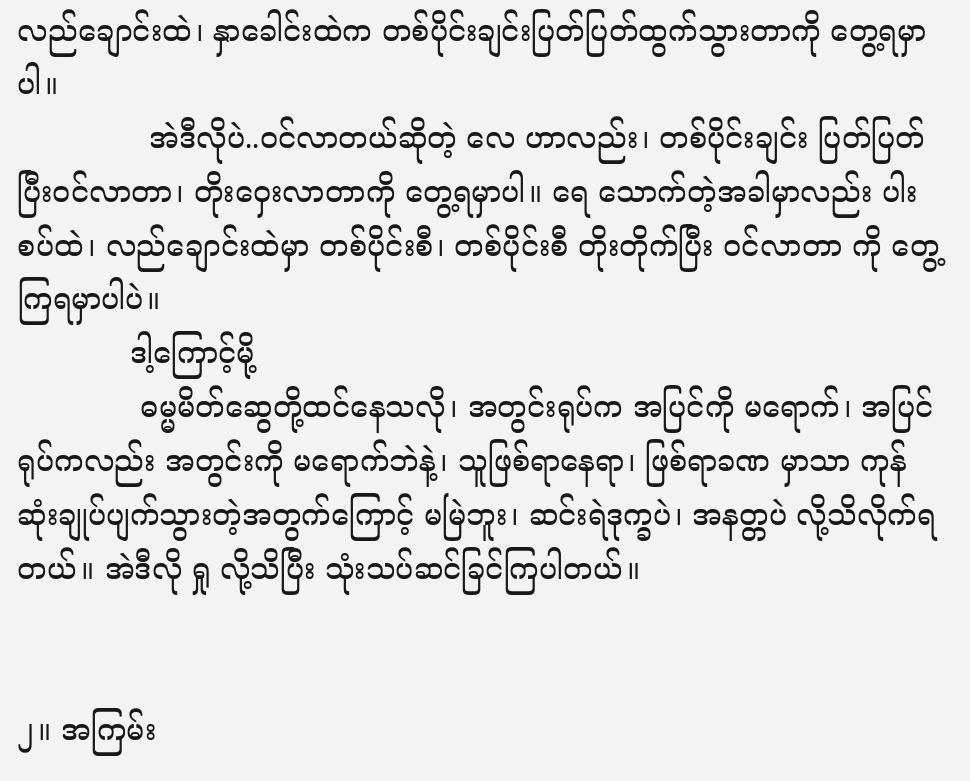လည်ချောင်းထဲ၊ နှာခေါင်းထဲက တစ်ပိုင်းချင်းပြတ်ပြတ်ထွက်သွားတာကို တွေ့ရမှာပါ။
              အဲဒီလိုပဲ..ဝင်လာတယ်ဆိုတဲ့ လေ ဟာလည်း၊ တစ်ပိုင်းချင်း ပြတ်ပြတ်ပြီးဝင်လာတာ၊ တိုးဝှေးလာတာကို တွေ့ရမှာပါ။ ရေ သောက်တဲ့အခါမှာလည်း ပါးစပ်ထဲ၊ လည်ချောင်းထဲမှာ တစ်ပိုင်းစီ၊ တစ်ပိုင်းစီ တိုးတိုက်ပြီး ဝင်လာတာ ကို တွေ့ကြရမှာပါပဲ။
            ဒါ့ကြောင့်မို့
             ဓမ္မမိတ်ဆွေတို့ထင်နေသလို၊ အတွင်းရုပ်က အပြင်ကို မရောက်၊ အပြင်ရုပ်ကလည်း အတွင်းကို မရောက်ဘဲနဲ့၊ သူဖြစ်ရာနေရာ၊ ဖြစ်ရာခဏ မှာသာ ကုန်ဆုံးချုပ်ပျက်သွားတဲ့အတွက်ကြောင့် မမြဲဘူး၊ ဆင်းရဲဒုက္ခပဲ၊ အနတ္တပဲ လို့သိလိုက်ရတယ်။ အဲဒီလို ရှု လို့သိပြီး သုံးသပ်ဆင်ခြင်ကြပါတယ်။


၂။ အကြမ်း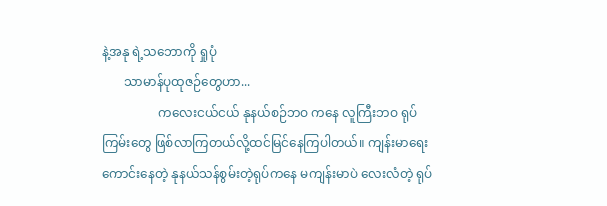နဲ့အနု ရဲ့သဘောကို ရှုပုံ
       သာမာန်ပုထုဇဉ်တွေဟာ...
                  ကလေးငယ်ငယ် နုနယ်စဉ်ဘဝ ကနေ လူကြီးဘဝ ရုပ်ကြမ်းတွေ ဖြစ်လာကြတယ်လို့ထင်မြင်နေကြပါတယ်။ ကျန်းမာရေးကောင်းနေတဲ့ နုနယ်သန်စွမ်းတဲ့ရုပ်ကနေ မကျန်းမာပဲ လေးလံတဲ့ ရုပ်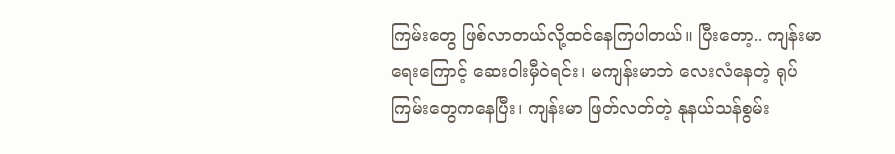ကြမ်းတွေ ဖြစ်လာတယ်လို့ထင်နေကြပါတယ်။ ပြီးတော့.. ကျန်းမာရေးကြောင့် ဆေးဝါးမှီဝဲရင်း၊ မကျန်းမာဘဲ လေးလံနေတဲ့ ရုပ်ကြမ်းတွေကနေပြီး၊ ကျန်းမာ ဖြတ်လတ်တဲ့ နုနယ်သန်စွမ်း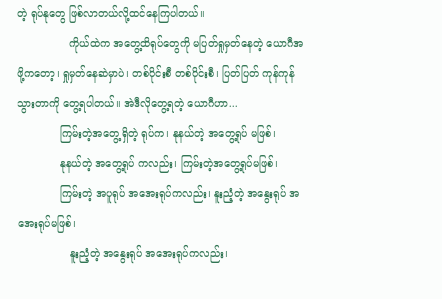တဲ့ ရုပ်နုတွေ ဖြစ်လာတယ်လို့ထင်နေကြပါတယ်။
                ကိုယ်ထဲက အတွေ့ထိရုပ်တွေကို မပြတ်ရှုမှတ်နေတဲ့ ယောဂီအဖို့ကတော့၊ ရှုမှတ်နေဆဲမှာပဲ၊ တစ်ပိုင်းစီ တစ်ပိုင်းစီ၊ ပြတ်ပြတ် ကုန်ကုန်သွားတာကို တွေ့ရပါတယ်။ အဲဒီလိုတွေ့ရတဲ့ ယောဂီဟာ...
             ကြမ်းတဲ့အတွေ့ရှိတဲ့ ရုပ်က၊ နုနယ်တဲ့ အတွေ့ရုပ် မဖြစ်၊
             နုနယ်တဲ့ အတွေ့ရုပ် ကလည်း၊ ကြမ်းတဲ့အတွေ့ရုပ်မဖြစ်၊
             ကြမ်းတဲ့ အပူရုပ် အအေးရုပ်ကလည်း၊ နူးညံ့တဲ့ အနွေးရုပ် အအေးရုပ်မဖြစ်၊
                နူးညံ့တဲ့ အနွေးရုပ် အအေးရုပ်ကလည်း၊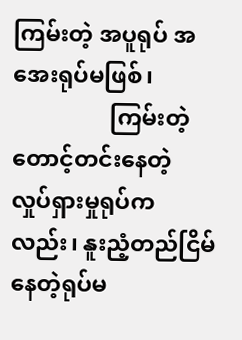ကြမ်းတဲ့ အပူရုပ် အအေးရုပ်မဖြစ်၊
                 ကြမ်းတဲ့ တောင့်တင်းနေတဲ့ လှုပ်ရှားမှုရုပ်ကလည်း၊ နူးညံ့တည်ငြိမ်နေတဲ့ရုပ်မ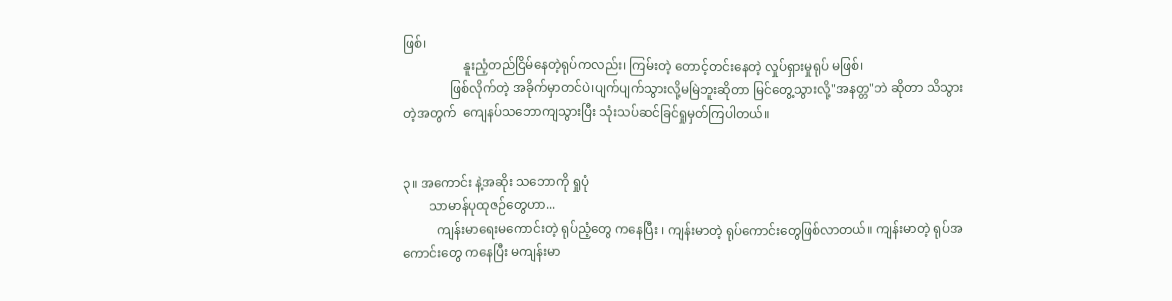ဖြစ်၊
                   နူးညံ့တည်ငြိမ်နေတဲ့ရုပ်ကလည်း၊ ကြမ်းတဲ့ တောင့်တင်းနေတဲ့ လှုပ်ရှားမှုရုပ် မဖြစ်၊
               ဖြစ်လိုက်တဲ့ အခိုက်မှာတင်ပဲ၊ပျက်ပျက်သွားလို့မမြဲဘူးဆိုတာ မြင်တွေ့သွားလို့"အနတ္တ"ဘဲ ဆိုတာ သိသွားတဲ့အတွက်  ကျေနပ်သဘောကျသွားပြီး သုံးသပ်ဆင်ခြင်ရှုမှတ်ကြပါတယ်။


၃။ အကောင်း နဲ့အဆိုး သဘောကို ရှုပုံ
        သာမာန်ပုထုဇဉ်တွေဟာ...
           ကျန်းမာရေးမကောင်းတဲ့ ရုပ်ညံ့တွေ ကနေပြီး ၊ ကျန်းမာတဲ့ ရုပ်ကောင်းတွေဖြစ်လာတယ်။ ကျန်းမာတဲ့ ရုပ်အကောင်းတွေ ကနေပြီး မကျန်းမာ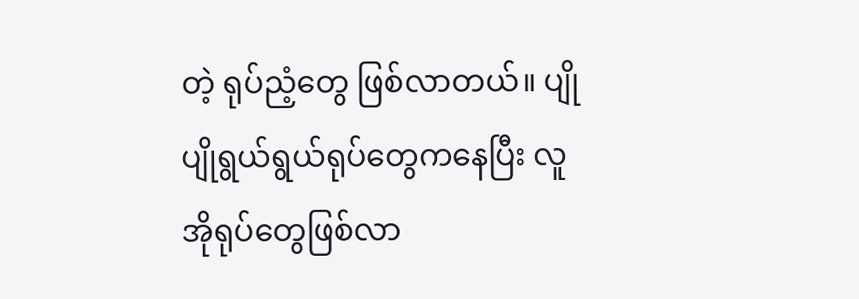တဲ့ ရုပ်ညံ့တွေ ဖြစ်လာတယ်။ ပျိုပျိုရွယ်ရွယ်ရုပ်တွေကနေပြီး လူအိုရုပ်တွေဖြစ်လာ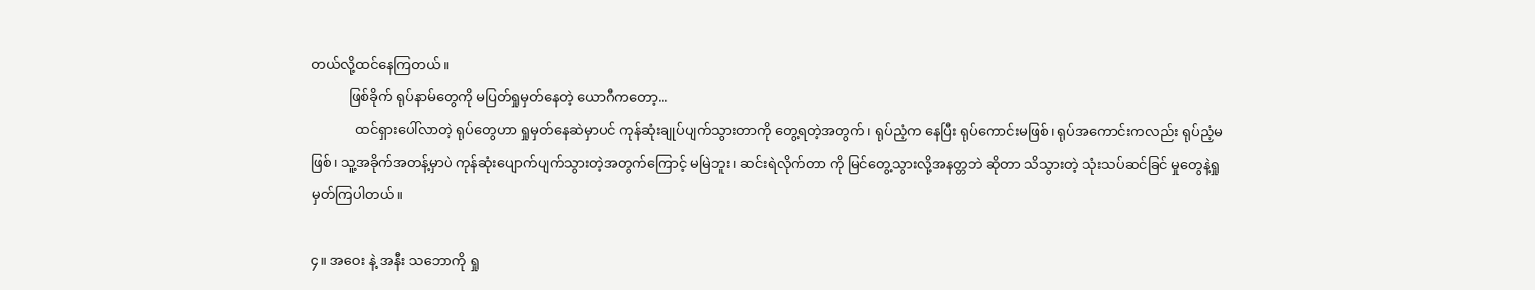တယ်လို့ထင်နေကြတယ်။
           ဖြစ်ခိုက် ရုပ်နာမ်တွေကို မပြတ်ရှုမှတ်နေတဲ့ ယောဂီကတော့...
             ထင်ရှားပေါ်လာတဲ့ ရုပ်တွေဟာ ရှုမှတ်နေဆဲမှာပင် ကုန်ဆုံးချုပ်ပျက်သွားတာကို တွေ့ရတဲ့အတွက်၊ ရုပ်ညံ့က နေပြီး ရုပ်ကောင်းမဖြစ်၊ ရုပ်အကောင်းကလည်း ရုပ်ညံ့မဖြစ်၊ သူ့အခိုက်အတန့်မှာပဲ ကုန်ဆုံးပျောက်ပျက်သွားတဲ့အတွက်ကြောင့် မမြဲဘူး၊ ဆင်းရဲလိုက်တာ ကို မြင်တွေ့သွားလို့အနတ္တဘဲ ဆိုတာ သိသွားတဲ့ သုံးသပ်ဆင်ခြင် မှုတွေနဲ့ရှုမှတ်ကြပါတယ်။

၄။ အဝေး နဲ့ အနီး သဘောကို ရှု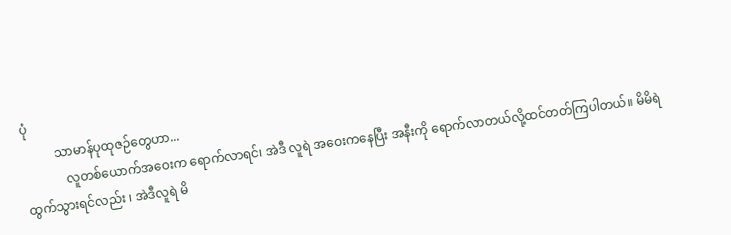ပုံ
          သာမာန်ပုထုဇဉ်တွေဟာ...
             လူတစ်ယောက်အဝေးက ရောက်လာရင်၊ အဲဒီ လူရဲ အဝေးကနေပြီး အနီးကို ရောက်လာတယ်လို့ထင်တတ်ကြပါတယ်။ မိမိရဲ ထွက်သွားရင်လည်း ၊ အဲဒီလူရဲ မိ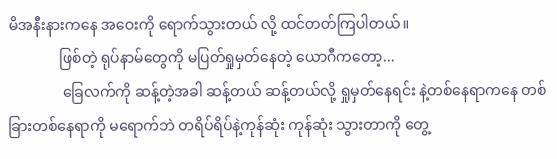မိအနီးနားကနေ အဝေးကို ရောက်သွားတယ် လို့ ထင်တတ်ကြပါတယ်။
              ဖြစ်တဲ့ ရုပ်နာမ်တွေကို မပြတ်ရှုမှတ်နေတဲ့ ယောဂီကတော့...
               ခြေလက်ကို ဆန့်တဲ့အခါ ဆန့်တယ် ဆန့်တယ်လို့ ရှုမှတ်နေရင်း နဲ့တစ်နေရာကနေ တစ်ခြားတစ်နေရာကို မရောက်ဘဲ တရိပ်ရိပ်နဲ့ကုန်ဆုံး ကုန်ဆုံး သွားတာကို တွေ့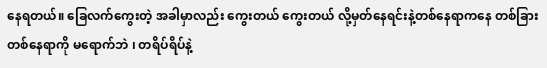နေရတယ်။ ခြေလက်ကွေးတဲ့ အခါမှာလည်း ကွေးတယ် ကွေးတယ် လို့မှတ်နေရင်းနဲ့တစ်နေရာကနေ တစ်ခြားတစ်နေရာကို မရောက်ဘဲ ၊ တရိပ်ရိပ်နဲ့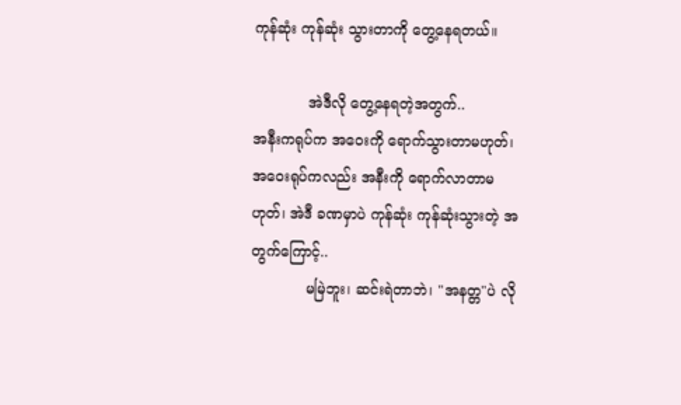ကုန်ဆုံး ကုန်ဆုံး သွားတာကို တွေ့နေရတယ်။

            အဲဒီလို တွေ့နေရတဲ့အတွက်..
အနီးကရုပ်က အဝေးကို ရောက်သွားတာမဟုတ်၊ အဝေးရုပ်ကလည်း အနီးကို ရောက်လာတာမဟုတ်၊ အဲဒီ ခဏမှာပဲ ကုန်ဆုံး ကုန်ဆုံးသွားတဲ့ အတွက်ကြောင့်..
            မမြဲဘူး၊ ဆင်းရဲတာဘဲ၊ "အနတ္တ"ပဲ လို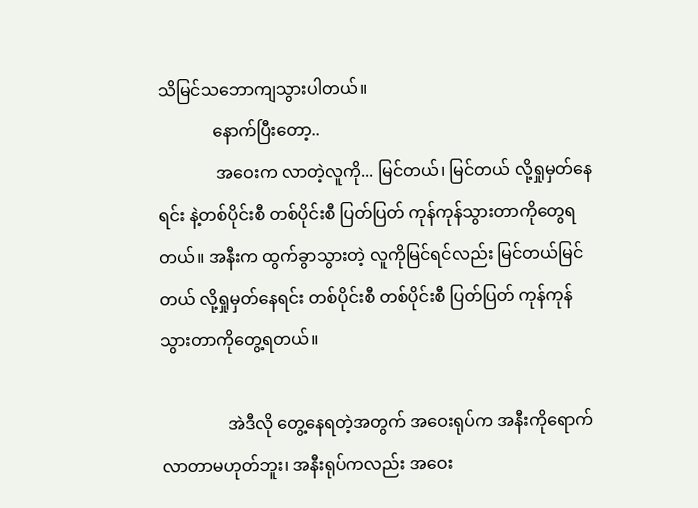သိမြင်သဘောကျသွားပါတယ်။
             နောက်ပြီးတော့..
              အဝေးက လာတဲ့လူကို... မြင်တယ်၊ မြင်တယ် လို့ရှုမှတ်နေရင်း နဲ့တစ်ပိုင်းစီ တစ်ပိုင်းစီ ပြတ်ပြတ် ကုန်ကုန်သွားတာကိုတွေရတယ်။ အနီးက ထွက်ခွာသွားတဲ့ လူကိုမြင်ရင်လည်း မြင်တယ်မြင်တယ် လို့ရှုမှတ်နေရင်း တစ်ပိုင်းစီ တစ်ပိုင်းစီ ပြတ်ပြတ် ကုန်ကုန်သွားတာကိုတွေ့ရတယ်။

                အဲဒီလို တွေ့နေရတဲ့အတွက် အဝေးရုပ်က အနီးကိုရောက်လာတာမဟုတ်ဘူး၊ အနီးရုပ်ကလည်း အဝေး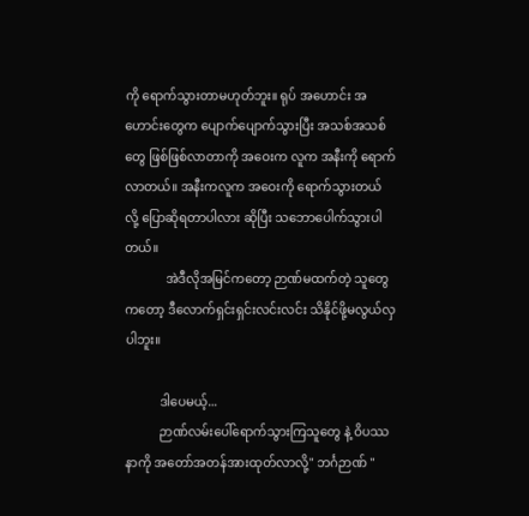ကို ရောက်သွားတာမဟုတ်ဘူး။ ရုပ် အဟောင်း အဟောင်းတွေက ပျောက်ပျောက်သွားပြီး အသစ်အသစ်တွေ ဖြစ်ဖြစ်လာတာကို အဝေးက လူက အနီးကို ရောက်လာတယ်။ အနီးကလူက အဝေးကို ရောက်သွားတယ် လို့ ပြောဆိုရတာပါလား ဆိုပြီး သဘောပေါက်သွားပါတယ်။
             အဲဒီလိုအမြင်ကတော့ ဉာဏ်မထက်တဲ့ သူတွေကတော့ ဒီလောက်ရှင်းရှင်းလင်းလင်း သိနိုင်ဖို့မလွယ်လှပါဘူး။

           ဒါပေမယ့်...
           ဉာဏ်လမ်းပေါ်ရောက်သွားကြသူတွေ နဲ့ ဝိပဿနာကို အတော်အတန်အားထုတ်လာလို့" ဘင်္ဂဉာဏ် "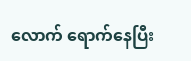လောက် ရောက်နေပြီး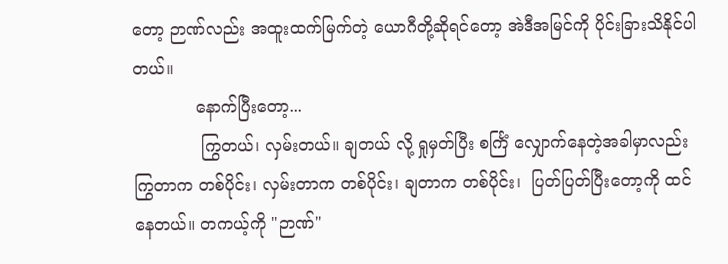တော့ ဉာဏ်လည်း အထူးထက်မြက်တဲ့ ယောဂီတို့ဆိုရင်တော့ အဲဒီအမြင်ကို ပိုင်းခြားသိနိုင်ပါတယ်။
            နောက်ပြီးတော့...
             ကြွတယ်၊ လှမ်းတယ်။ ချတယ် လို့ ရှုမှတ်ပြီး စင်္ကြံ လျှောက်နေတဲ့အခါမှာလည်း ကြွတာက တစ်ပိုင်း၊ လှမ်းတာက တစ်ပိုင်း၊ ချတာက တစ်ပိုင်း၊  ပြတ်ပြတ်ပြီးတော့ကို ထင်နေတယ်။ တကယ့်ကို "ဉာဏ်"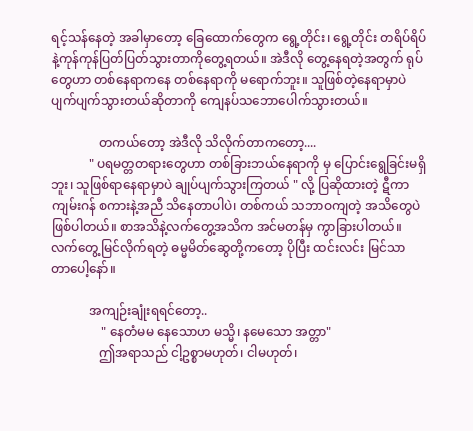ရင့်သန်နေတဲ့ အခါမှာတော့ ခြေထောက်တွေက ရွေ့တိုင်း၊ ရွေ့တိုင်း တရိပ်ရိပ် နဲ့ကုန်ကုန်ပြတ်ပြတ်သွားတာကိုတွေ့ရတယ်။ အဲဒီလို တွေ့နေရတဲ့အတွက် ရုပ်တွေဟာ တစ်နေရာကနေ တစ်နေရာကို မရောက်ဘူး။ သူဖြစ်တဲ့နေရာမှာပဲ ပျက်ပျက်သွားတယ်ဆိုတာကို ကျေနပ်သဘောပေါက်သွားတယ်။

               တကယ်တော့ အဲဒီလို သိလိုက်တာကတော့....
            " ပရမတ္တတရားတွေဟာ တစ်ခြားဘယ်နေရာကို မှ ပြောင်းရွေခြင်းမရှိဘူး၊ သူဖြစ်ရာနေရာမှာပဲ ချုပ်ပျက်သွားကြတယ် " လို့ ပြဆိုထားတဲ့ ဋီကာကျမ်းဂန် စကားနဲ့အညီ သိနေတာပါပဲ၊ တစ်ကယ် သဘာဝကျတဲ့ အသိတွေပဲ ဖြစ်ပါတယ်။ စာအသိနဲ့လက်တွေ့အသိက အင်မတန်မှ ကွာခြားပါတယ်။ လက်တွေ့မြင်လိုက်ရတဲ့ ဓမ္မမိတ်ဆွေတို့ကတော့ ပိုပြီး ထင်းလင်း မြင်သာ တာပေါ့နော်။

            အကျဉ်းချုံးရရင်တော့..
                " နေတံမမ နေသောဟ မသ္မိ၊ နမေသော အတ္တာ"
               ဤအရာသည် ငါ့ဥစ္စာမဟုတ်၊ ငါမဟုတ်၊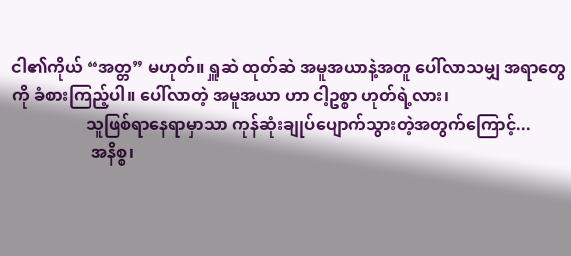ငါ၏ကိုယ် “အတ္တ” မဟုတ်။ ရှူဆဲ ထုတ်ဆဲ အမူအယာနဲ့အတူ ပေါ်လာသမျှ အရာတွေကို ခံစားကြည့်ပါ။ ပေါ်လာတဲ့ အမူအယာ ဟာ ငါ့ဥစ္စာ ဟုတ်ရဲ့လား၊
                  သူဖြစ်ရာနေရာမှာသာ ကုန်ဆုံးချုပ်ပျောက်သွားတဲ့အတွက်ကြောင့်...
                   အနိစ္စ၊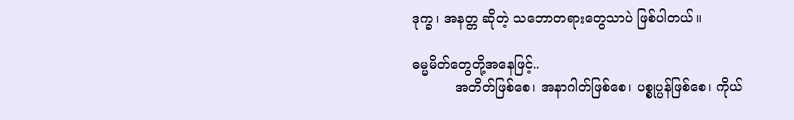ဒုက္ခ၊ အနတ္တ ဆိုတဲ့ သဘောတရားတွေသာပဲ ဖြစ်ပါတယ်။

ဓမ္မမိတ်တွေတို့အနေဖြင့်..
          အတိတ်ဖြစ်စေ၊ အနာဂါတ်ဖြစ်စေ၊ ပစ္စုပ္ပန်ဖြစ်စေ၊ ကိုယ်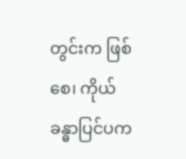တွင်းက ဖြစ်စေ၊ ကိုယ်ခန္ဓာပြင်ပက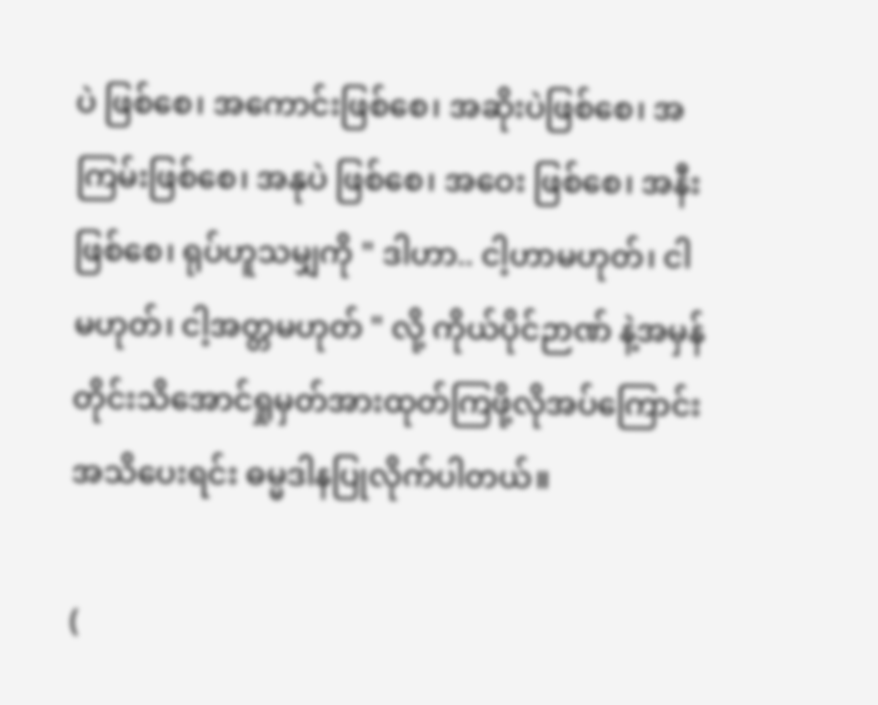ပဲ ဖြစ်စေ၊ အကောင်းဖြစ်စေ၊ အဆိုးပဲဖြစ်စေ၊ အကြမ်းဖြစ်စေ၊ အနုပဲ ဖြစ်စေ၊ အဝေး ဖြစ်စေ၊ အနီး ဖြစ်စေ၊ ရုပ်ဟူသမျှကို " ဒါဟာ.. ငါ့ဟာမဟုတ်၊ ငါမဟုတ်၊ ငါ့အတ္တမဟုတ် " လို့ ကိုယ်ပိုင်ဉာဏ် နဲ့အမှန်တိုင်းသိအောင်ရှုမှတ်အားထုတ်ကြဖို့လိုအပ်ကြောင်း အသိပေးရင်း ဓမ္မဒါနပြုလိုက်ပါတယ်။

(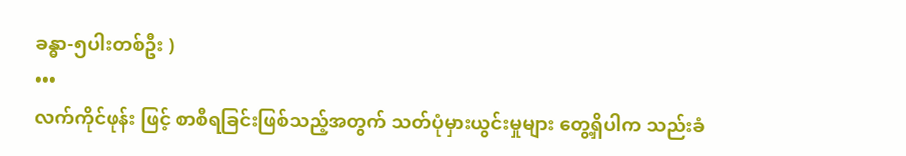ခန္ဓာ-၅ပါးတစ်ဦး )
•••
လက်ကိုင်ဖုန်း ဖြင့် စာစီရခြင်းဖြစ်သည့်အတွက် သတ်ပုံမှားယွင်းမှုများ တွေ့ရှိပါက သည်းခံ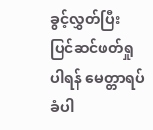ခွင့်လွှတ်ပြီး ပြင်ဆင်ဖတ်ရှုပါရန် မေတ္တာရပ်ခံပါ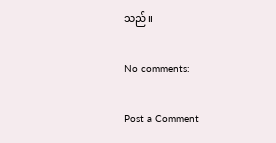သည်။

No comments:

Post a Comment